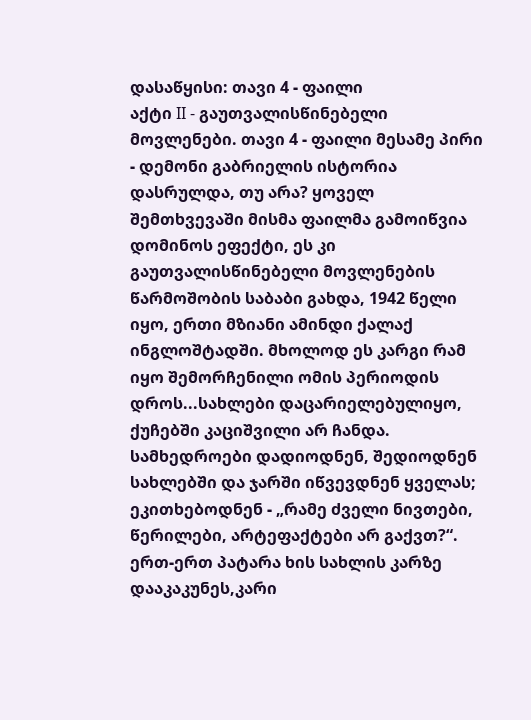დასაწყისი: თავი 4 - ფაილი
აქტი II - გაუთვალისწინებელი მოვლენები. თავი 4 - ფაილი მესამე პირი - დემონი გაბრიელის ისტორია დასრულდა, თუ არა? ყოველ შემთხვევაში მისმა ფაილმა გამოიწვია დომინოს ეფექტი, ეს კი გაუთვალისწინებელი მოვლენების წარმოშობის საბაბი გახდა, 1942 წელი იყო, ერთი მზიანი ამინდი ქალაქ ინგლოშტადში. მხოლოდ ეს კარგი რამ იყო შემორჩენილი ომის პერიოდის დროს...სახლები დაცარიელებულიყო, ქუჩებში კაციშვილი არ ჩანდა. სამხედროები დადიოდნენ, შედიოდნენ სახლებში და ჯარში იწვევდნენ ყველას; ეკითხებოდნენ - „რამე ძველი ნივთები, წერილები, არტეფაქტები არ გაქვთ?“. ერთ-ერთ პატარა ხის სახლის კარზე დააკაკუნეს,კარი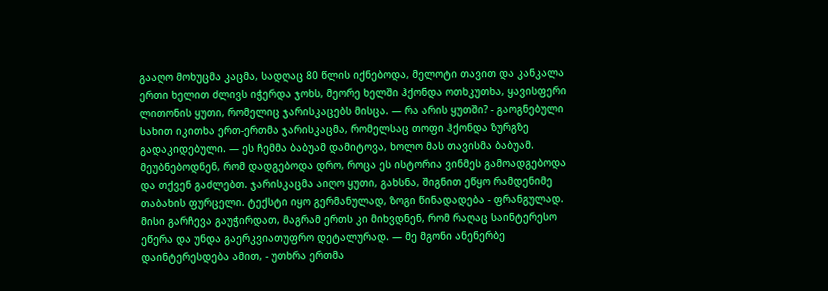გააღო მოხუცმა კაცმა, სადღაც 80 წლის იქნებოდა, მელოტი თავით და კანკალა ერთი ხელით ძლივს იჭერდა ჯოხს, მეორე ხელში ჰქონდა ოთხკუთხა, ყავისფერი ლითონის ყუთი, რომელიც ჯარისკაცებს მისცა. — რა არის ყუთში? - გაოგნებული სახით იკითხა ერთ-ერთმა ჯარისკაცმა, რომელსაც თოფი ჰქონდა ზურგზე გადაკიდებული. — ეს ჩემმა ბაბუამ დამიტოვა, ხოლო მას თავისმა ბაბუამ. მეუბნებოდნენ, რომ დადგებოდა დრო, როცა ეს ისტორია ვინმეს გამოადგებოდა და თქვენ გაძლებთ. ჯარისკაცმა აიღო ყუთი, გახსნა, შიგნით ეწყო რამდენიმე თაბახის ფურცელი. ტექსტი იყო გერმანულად, ზოგი წინადადება - ფრანგულად. მისი გარჩევა გაუჭირდათ, მაგრამ ერთს კი მიხვდნენ, რომ რაღაც საინტერესო ეწერა და უნდა გაერკვიათუფრო დეტალურად. — მე მგონი ანენერბე დაინტერესდება ამით, - უთხრა ერთმა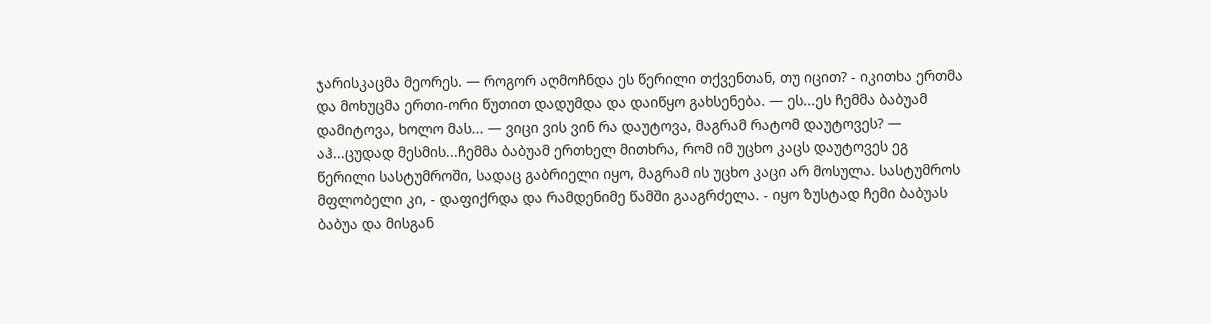ჯარისკაცმა მეორეს. — როგორ აღმოჩნდა ეს წერილი თქვენთან, თუ იცით? - იკითხა ერთმა და მოხუცმა ერთი-ორი წუთით დადუმდა და დაიწყო გახსენება. — ეს...ეს ჩემმა ბაბუამ დამიტოვა, ხოლო მას... — ვიცი ვის ვინ რა დაუტოვა, მაგრამ რატომ დაუტოვეს? — აჰ...ცუდად მესმის...ჩემმა ბაბუამ ერთხელ მითხრა, რომ იმ უცხო კაცს დაუტოვეს ეგ წერილი სასტუმროში, სადაც გაბრიელი იყო, მაგრამ ის უცხო კაცი არ მოსულა. სასტუმროს მფლობელი კი, - დაფიქრდა და რამდენიმე წამში გააგრძელა. - იყო ზუსტად ჩემი ბაბუას ბაბუა და მისგან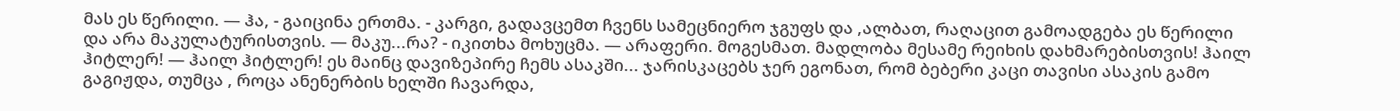მას ეს წერილი. — ჰა, - გაიცინა ერთმა. - კარგი, გადავცემთ ჩვენს სამეცნიერო ჯგუფს და ,ალბათ, რაღაცით გამოადგება ეს წერილი და არა მაკულატურისთვის. — მაკუ...რა? - იკითხა მოხუცმა. — არაფერი. მოგესმათ. მადლობა მესამე რეიხის დახმარებისთვის! ჰაილ ჰიტლერ! — ჰაილ ჰიტლერ! ეს მაინც დავიზეპირე ჩემს ასაკში... ჯარისკაცებს ჯერ ეგონათ, რომ ბებერი კაცი თავისი ასაკის გამო გაგიჟდა, თუმცა , როცა ანენერბის ხელში ჩავარდა,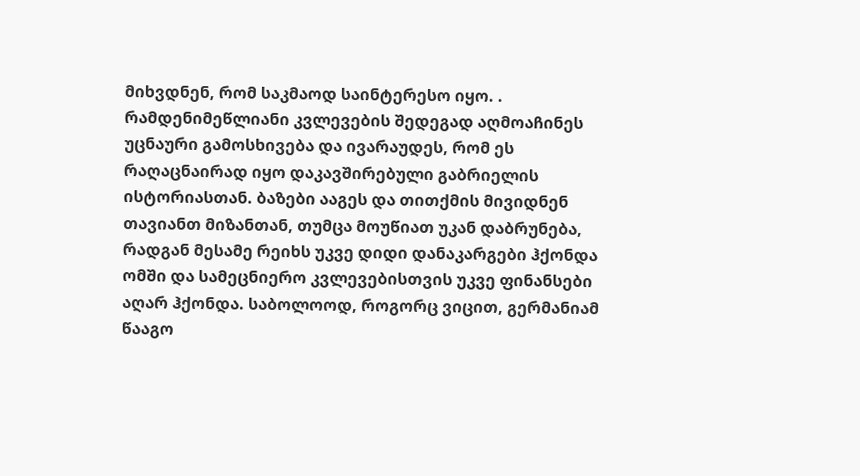მიხვდნენ, რომ საკმაოდ საინტერესო იყო. . რამდენიმეწლიანი კვლევების შედეგად აღმოაჩინეს უცნაური გამოსხივება და ივარაუდეს, რომ ეს რაღაცნაირად იყო დაკავშირებული გაბრიელის ისტორიასთან. ბაზები ააგეს და თითქმის მივიდნენ თავიანთ მიზანთან, თუმცა მოუწიათ უკან დაბრუნება, რადგან მესამე რეიხს უკვე დიდი დანაკარგები ჰქონდა ომში და სამეცნიერო კვლევებისთვის უკვე ფინანსები აღარ ჰქონდა. საბოლოოდ, როგორც ვიცით, გერმანიამ წააგო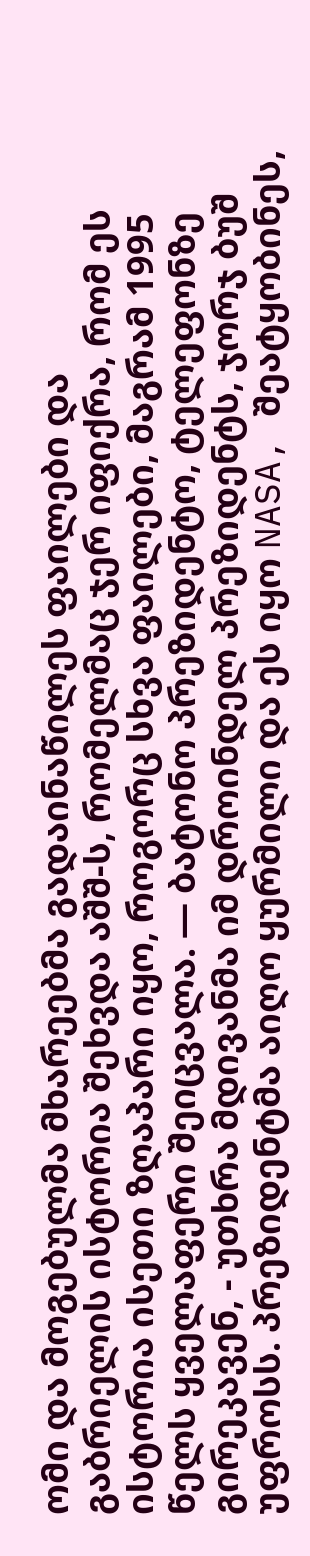ომი და მოგებულმა მხარეებმა გადაინაწილეს ფაილები და გაბრიელის ისტორია შეხვდა აშშ-ს, რომელმაც ჯერ იფიქრა, რომ ეს ისტორია ისეთი ზღაპარი იყო, როგორც სხვა ფაილები, მაგრამ 1995 წელს ყველაფერი შეიცვალა. — ბატონო პრეზიდენტო, ტელეფონზე გირეკავენ, - უთხრა მდივანმა იმ დროინდელ პრეზიდენტს, ჯორჯ ბუშ უფროსს. პრეზიდენტმა აიღო ყურმილი და ეს იყო NASA, შეატყობინეს,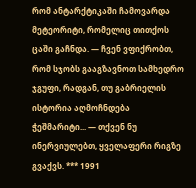რომ ანტარქტიკაში ჩამოვარდა მეტეორიტი, რომელიც თითქოს ცაში გაჩნდა. — ჩვენ ვფიქრობთ, რომ სჯობს გააგზავნოთ სამხედრო ჯგუფი, რადგან, თუ გაბრიელის ისტორია აღმოჩნდება ჭეშმარიტი... — თქვენ ნუ ინერვიულებთ, ყველაფერი რიგზე გვაქვს. *** 1991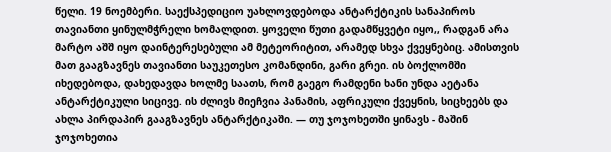წელი. 19 ნოემბერი. საექსპედიციო უახლოვდებოდა ანტარქტიკის სანაპიროს თავიანთი ყინულმჭრელი ხომალდით. ყოველი წუთი გადამწყვეტი იყო,, რადგან არა მარტო აშშ იყო დაინტერესებული ამ მეტეორიტით, არამედ სხვა ქვეყნებიც. ამისთვის მათ გააგზავნეს თავიანთი საუკეთესო კომანდინი, გარი გრეი. ის ბოქლომში იხედებოდა, დახედავდა ხოლმე საათს, რომ გაეგო რამდენი ხანი უნდა აეტანა ანტარქტიკული სიცივე. ის ძლივს მიეჩვია პანამის, აფრიკული ქვეყნის, სიცხეებს და ახლა პირდაპირ გააგზავნეს ანტარქტიკაში. — თუ ჯოჯოხეთში ყინავს - მაშინ ჯოჯოხეთია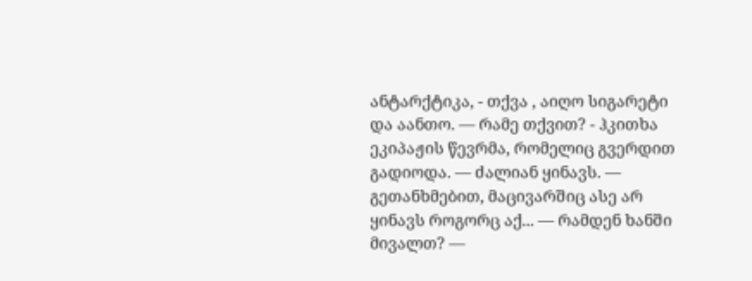ანტარქტიკა, - თქვა , აიღო სიგარეტი და აანთო. — რამე თქვით? - ჰკითხა ეკიპაჟის წევრმა, რომელიც გვერდით გადიოდა. — ძალიან ყინავს. — გეთანხმებით, მაცივარშიც ასე არ ყინავს როგორც აქ... — რამდენ ხანში მივალთ? —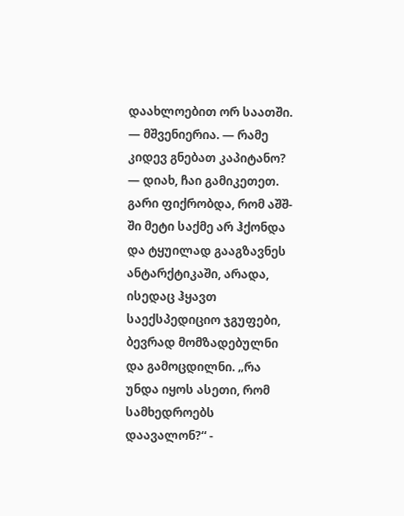დაახლოებით ორ საათში. — მშვენიერია. — რამე კიდევ გნებათ კაპიტანო? — დიახ, ჩაი გამიკეთეთ. გარი ფიქრობდა, რომ აშშ-ში მეტი საქმე არ ჰქონდა და ტყუილად გააგზავნეს ანტარქტიკაში, არადა, ისედაც ჰყავთ საექსპედიციო ჯგუფები, ბევრად მომზადებულნი და გამოცდილნი. „რა უნდა იყოს ასეთი, რომ სამხედროებს დაავალონ?“ -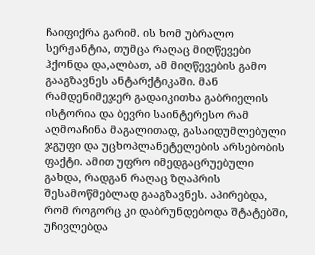ჩაიფიქრა გარიმ. ის ხომ უბრალო სერჟანტია, თუმცა რაღაც მიღწევები ჰქონდა და,ალბათ, ამ მიღწევების გამო გააგზავნეს ანტარქტიკაში. მან რამდენიმეჯერ გადაიკითხა გაბრიელის ისტორია და ბევრი საინტერესო რამ აღმოაჩინა მაგალითად, გასაიდუმლებული ჯგუფი და უცხოპლანეტელების არსებობის ფაქტი. ამით უფრო იმედგაცრუებული გახდა, რადგან რაღაც ზღაპრის შესამოწმებლად გააგზავნეს. აპირებდა, რომ როგორც კი დაბრუნდებოდა შტატებში, უჩივლებდა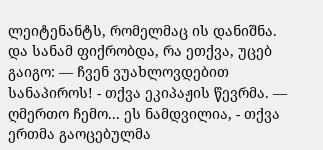ლეიტენანტს, რომელმაც ის დანიშნა. და სანამ ფიქრობდა, რა ეთქვა, უცებ გაიგო: — ჩვენ ვუახლოვდებით სანაპიროს! - თქვა ეკიპაჟის წევრმა. — ღმერთო ჩემო... ეს ნამდვილია, - თქვა ერთმა გაოცებულმა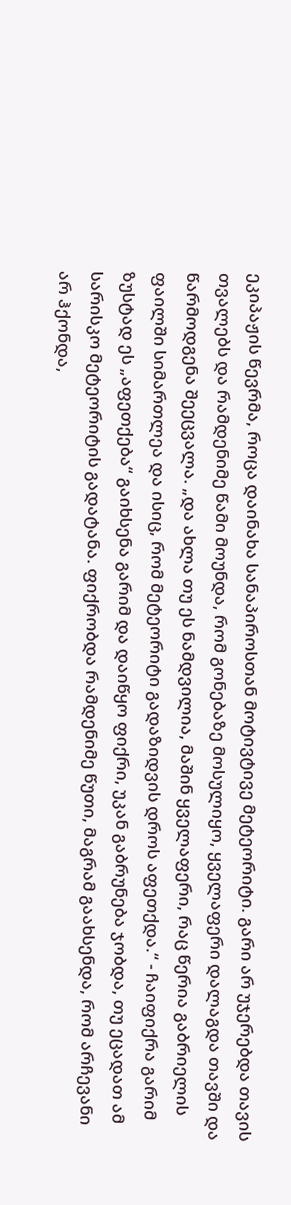ეკიპაჟის წევრმა, როცა დაინახა სანაპიროსთან მოტივტივე მეტეორიტი. გარი არ უჯერებდა თავის თვალებს და რამდენიმე წამი მოუნდა, რომ გონებაზე მოსულიყო, ყველაფერი დალაგდა თავში და წარმოდგენა შეეცვალა. „და ახლა თუ ეს ნამდვილია, მაშინ ყველაფერი, რაც წერია გაბრიელის ფაილში სიმართლეა და ისიც, რომ მეტეორიტი გადაზიდვის დროს აფეთქდა.“ - ჩაიფიქრა გარიმ ზუსტად ეს „აფეთქება“ გაიხსენა გარიმ და დაიწყო ფიქრი, უკან გაბრუნება ჯობდა, თუ ეცადათ ამ სარისკო მეტეორიტის გადატანა. ფიქრობდა რამდენიმე წუთი, მაგრამ გაახსენდა, რომ არჩევანი არ ჰქონდა,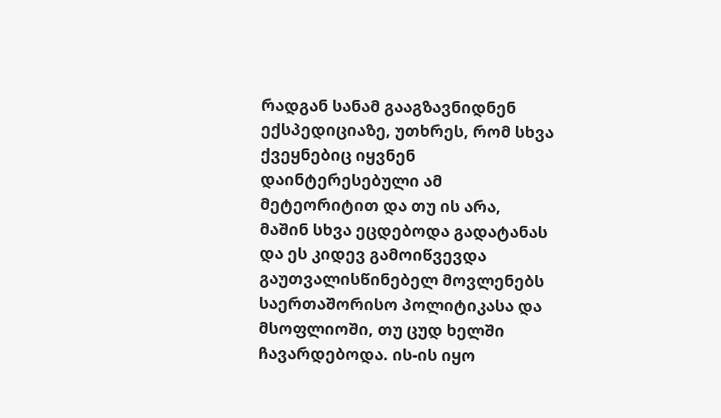რადგან სანამ გააგზავნიდნენ ექსპედიციაზე, უთხრეს, რომ სხვა ქვეყნებიც იყვნენ დაინტერესებული ამ მეტეორიტით და თუ ის არა, მაშინ სხვა ეცდებოდა გადატანას და ეს კიდევ გამოიწვევდა გაუთვალისწინებელ მოვლენებს საერთაშორისო პოლიტიკასა და მსოფლიოში, თუ ცუდ ხელში ჩავარდებოდა. ის-ის იყო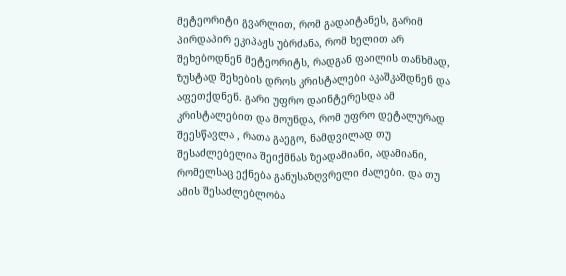მეტეორიტი გვარლით, რომ გადაიტანეს, გარიმ პირდაპირ ეკიპაჟს უბრძანა, რომ ხელით არ შეხებოდნენ მეტეორიტს, რადგან ფაილის თანხმად, ზუსტად შეხების დროს კრისტალები აკაშკაშდნენ და აფეთქდნენ. გარი უფრო დაინტერესდა ამ კრისტალებით და მოუნდა, რომ უფრო დეტალურად შეესწავლა , რათა გაეგო, ნამდვილად თუ შესაძლებელია შეიქმნას ზეადამიანი, ადამიანი, რომელსაც ექნება განუსაზღვრელი ძალები. და თუ ამის შესაძლებლობა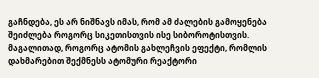გაჩნდება, ეს არ ნიშნავს იმას, რომ ამ ძალების გამოყენება შეიძლება როგორც სიკეთისთვის ისე სიბოროტისთვის. მაგალითად, როგორც ატომის გახლეჩვის ეფექტი, რომლის დახმარებით შექმნესს ატომური რეაქტორი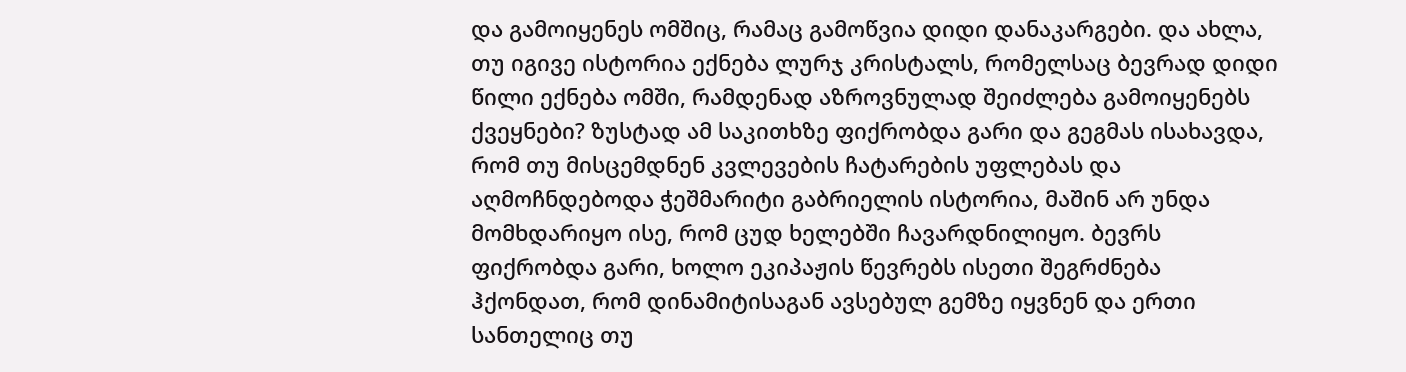და გამოიყენეს ომშიც, რამაც გამოწვია დიდი დანაკარგები. და ახლა, თუ იგივე ისტორია ექნება ლურჯ კრისტალს, რომელსაც ბევრად დიდი წილი ექნება ომში, რამდენად აზროვნულად შეიძლება გამოიყენებს ქვეყნები? ზუსტად ამ საკითხზე ფიქრობდა გარი და გეგმას ისახავდა, რომ თუ მისცემდნენ კვლევების ჩატარების უფლებას და აღმოჩნდებოდა ჭეშმარიტი გაბრიელის ისტორია, მაშინ არ უნდა მომხდარიყო ისე, რომ ცუდ ხელებში ჩავარდნილიყო. ბევრს ფიქრობდა გარი, ხოლო ეკიპაჟის წევრებს ისეთი შეგრძნება ჰქონდათ, რომ დინამიტისაგან ავსებულ გემზე იყვნენ და ერთი სანთელიც თუ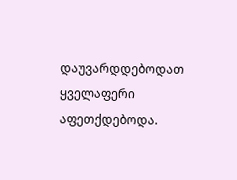დაუვარდდებოდათ ყველაფერი აფეთქდებოდა.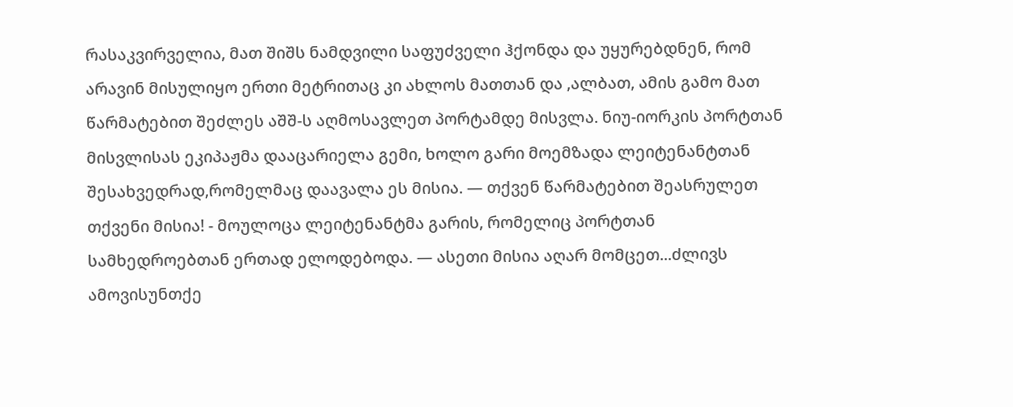რასაკვირველია, მათ შიშს ნამდვილი საფუძველი ჰქონდა და უყურებდნენ, რომ არავინ მისულიყო ერთი მეტრითაც კი ახლოს მათთან და ,ალბათ, ამის გამო მათ წარმატებით შეძლეს აშშ-ს აღმოსავლეთ პორტამდე მისვლა. ნიუ-იორკის პორტთან მისვლისას ეკიპაჟმა დააცარიელა გემი, ხოლო გარი მოემზადა ლეიტენანტთან შესახვედრად,რომელმაც დაავალა ეს მისია. — თქვენ წარმატებით შეასრულეთ თქვენი მისია! - მოულოცა ლეიტენანტმა გარის, რომელიც პორტთან სამხედროებთან ერთად ელოდებოდა. — ასეთი მისია აღარ მომცეთ...ძლივს ამოვისუნთქე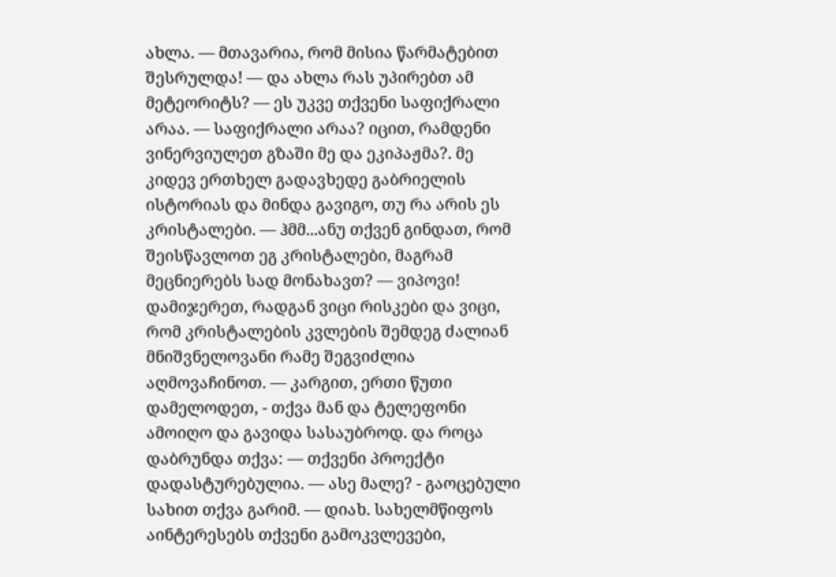ახლა. — მთავარია, რომ მისია წარმატებით შესრულდა! — და ახლა რას უპირებთ ამ მეტეორიტს? — ეს უკვე თქვენი საფიქრალი არაა. — საფიქრალი არაა? იცით, რამდენი ვინერვიულეთ გზაში მე და ეკიპაჟმა?. მე კიდევ ერთხელ გადავხედე გაბრიელის ისტორიას და მინდა გავიგო, თუ რა არის ეს კრისტალები. — ჰმმ...ანუ თქვენ გინდათ, რომ შეისწავლოთ ეგ კრისტალები, მაგრამ მეცნიერებს სად მონახავთ? — ვიპოვი! დამიჯერეთ, რადგან ვიცი რისკები და ვიცი, რომ კრისტალების კვლების შემდეგ ძალიან მნიშვნელოვანი რამე შეგვიძლია აღმოვაჩინოთ. — კარგით, ერთი წუთი დამელოდეთ, - თქვა მან და ტელეფონი ამოიღო და გავიდა სასაუბროდ. და როცა დაბრუნდა თქვა: — თქვენი პროექტი დადასტურებულია. — ასე მალე? - გაოცებული სახით თქვა გარიმ. — დიახ. სახელმწიფოს აინტერესებს თქვენი გამოკვლევები,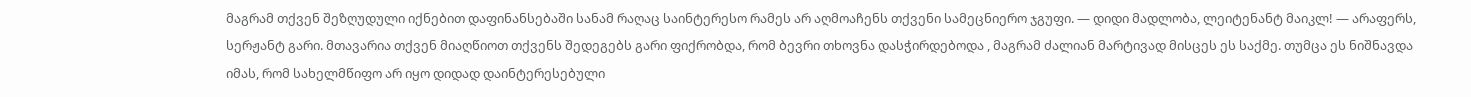მაგრამ თქვენ შეზღუდული იქნებით დაფინანსებაში სანამ რაღაც საინტერესო რამეს არ აღმოაჩენს თქვენი სამეცნიერო ჯგუფი. — დიდი მადლობა, ლეიტენანტ მაიკლ! — არაფერს, სერჟანტ გარი. მთავარია თქვენ მიაღწიოთ თქვენს შედეგებს გარი ფიქრობდა, რომ ბევრი თხოვნა დასჭირდებოდა , მაგრამ ძალიან მარტივად მისცეს ეს საქმე. თუმცა ეს ნიშნავდა იმას, რომ სახელმწიფო არ იყო დიდად დაინტერესებული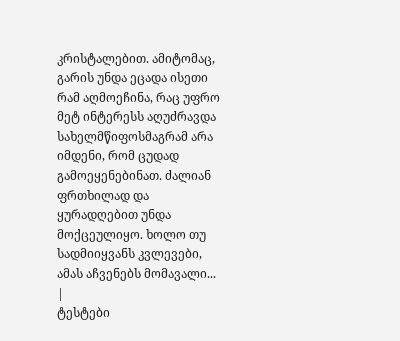კრისტალებით. ამიტომაც, გარის უნდა ეცადა ისეთი რამ აღმოეჩინა, რაც უფრო მეტ ინტერესს აღუძრავდა სახელმწიფოსმაგრამ არა იმდენი, რომ ცუდად გამოეყენებინათ. ძალიან ფრთხილად და ყურადღებით უნდა მოქცეულიყო. ხოლო თუ სადმიიყვანს კვლევები, ამას აჩვენებს მომავალი... |
ტესტები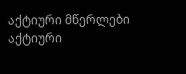აქტიური მწერლები
აქტიური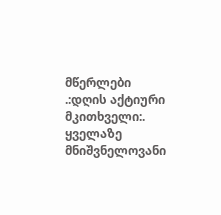მწერლები
.:დღის აქტიური მკითხველი:.
ყველაზე მნიშვნელოვანი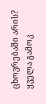ცხოვრებაში არის?
ყველა გამოკ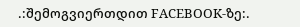.:შემოგვიერთდით FACEBOOK-ზე:.